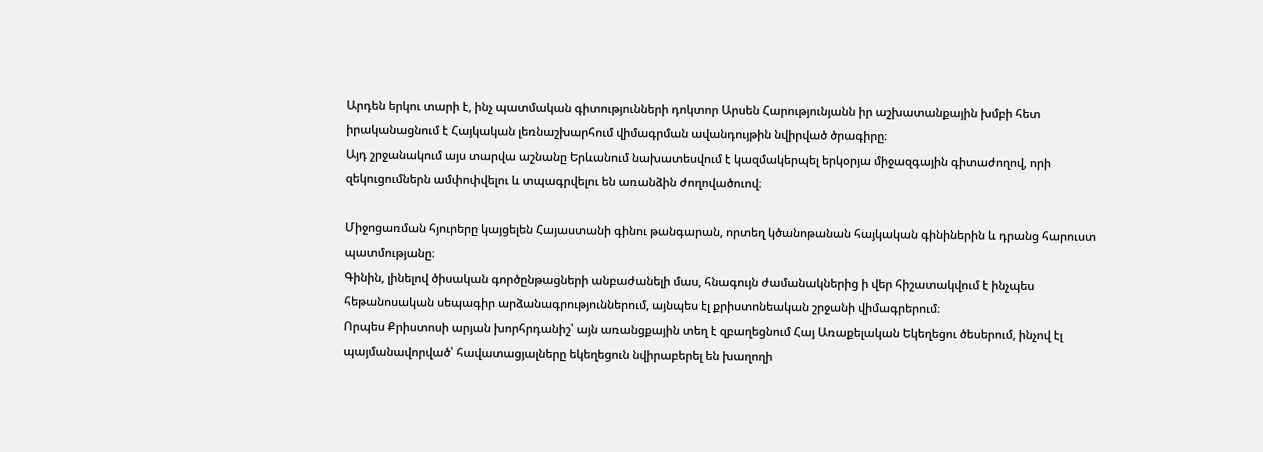Արդեն երկու տարի է, ինչ պատմական գիտությունների դոկտոր Արսեն Հարությունյանն իր աշխատանքային խմբի հետ իրականացնում է Հայկական լեռնաշխարհում վիմագրման ավանդույթին նվիրված ծրագիրը։
Այդ շրջանակում այս տարվա աշնանը Երևանում նախատեսվում է կազմակերպել երկօրյա միջազգային գիտաժողով, որի զեկուցումներն ամփոփվելու և տպագրվելու են առանձին ժողովածուով։

Միջոցառման հյուրերը կայցելեն Հայաստանի գինու թանգարան, որտեղ կծանոթանան հայկական գինիներին և դրանց հարուստ պատմությանը։
Գինին, լինելով ծիսական գործընթացների անբաժանելի մաս, հնագույն ժամանակներից ի վեր հիշատակվում է ինչպես հեթանոսական սեպագիր արձանագրություններում, այնպես էլ քրիստոնեական շրջանի վիմագրերում։
Որպես Քրիստոսի արյան խորհրդանիշ՝ այն առանցքային տեղ է զբաղեցնում Հայ Առաքելական Եկեղեցու ծեսերում, ինչով էլ պայմանավորված՝ հավատացյալները եկեղեցուն նվիրաբերել են խաղողի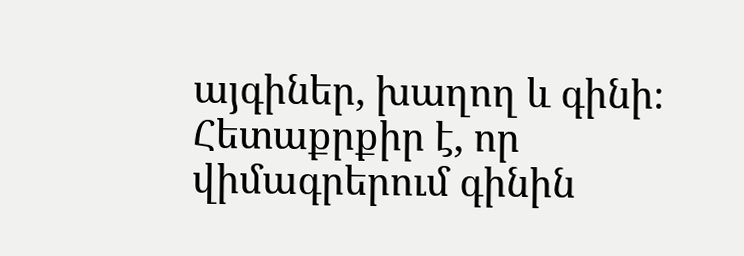այգիներ, խաղող և գինի։
Հետաքրքիր է, որ վիմագրերում գինին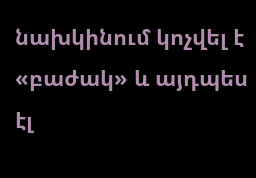նախկինում կոչվել է «բաժակ» և այդպես էլ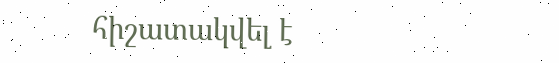հիշատակվել է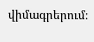վիմագրերում։